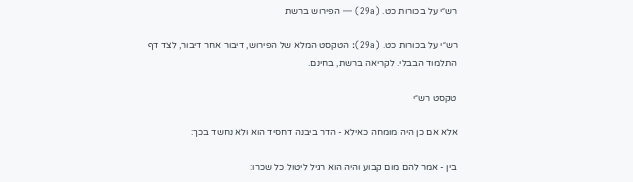רש״י על בכורות כט. (29a) — הפירוש ברשת

רש״י על בכורות כט. (29a): הטקסט המלא של הפירוש, דיבור אחר דיבור, לצד דף התלמוד הבבלי. לקריאה ברשת, בחינם.

טקסט רש״י

אלא אם כן היה מומחה כאילא - הדר ביבנה דחסיד הוא ולא נחשד בכך:

בין - אמר להם מום קבוע והיה הוא רגיל ליטול כל שכרו: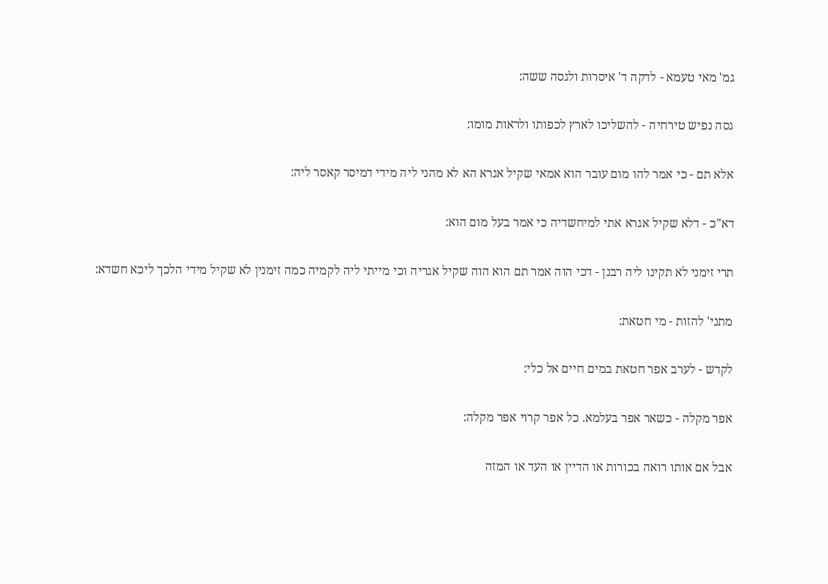גמ' מאי טעמא - לדקה ד' איסרות ולגסה ששה:

גסה נפיש טירחיה - להשליכו לארץ לכפותו ולראות מומו:

אלא תם - כי אמר להו מום עובר הוא אמאי שקיל אגרא הא לא מהני ליה מידי דמיסר קאסר ליה:

דא"כ - דלא שקיל אגרא אתי למיחשדיה כי אמר בעל מום הוא:

תרי זימני לא תקינו ליה רבנן - דכי הוה אמר תם הוא הוה שקיל אגריה וכי מייתי ליה לקמיה כמה זימנין לא שקיל מידי הלכך ליכא חשדא:

מתני' להזות - מי חטאת:

לקדש - לערב אפר חטאת במים חיים אל כלי:

אפר מקלה - כשאר אפר בעלמא. כל אפר קרוי אפר מקלה:

אבל אם אותו רואה בכורות או הדיין או העד או המזה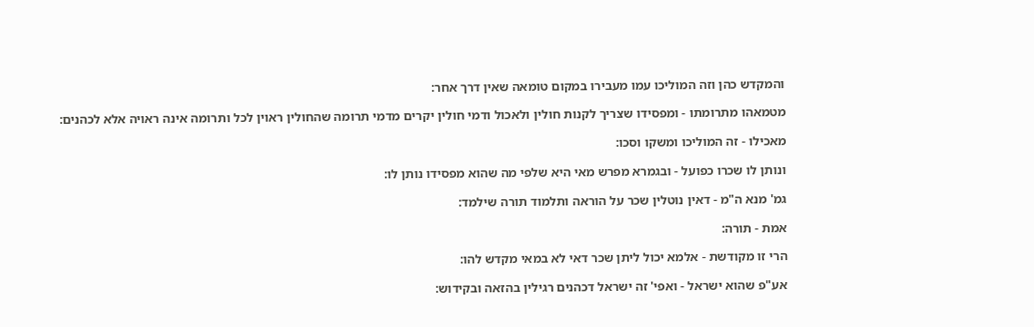והמקדש כהן וזה המוליכו עמו מעבירו במקום טומאה שאין דרך אחר:

מטמאהו מתרומתו - ומפסידו שצריך לקנות חולין ולאכול ודמי חולין יקרים מדמי תרומה שהחולין ראוין לכל ותרומה אינה ראויה אלא לכהנים:

מאכילו - זה המוליכו ומשקו וסכו:

ונותן לו שכרו כפועל - ובגמרא מפרש מאי היא שלפי מה שהוא מפסידו נותן לו:

גמ' מנא ה"מ - דאין נוטלין שכר על הוראה ותלמוד תורה שילמד:

אמת - תורה:

הרי זו מקודשת - אלמא יכול ליתן שכר דאי לא במאי מקדש להו:

אע"פ שהוא ישראל - ואפי' זה ישראל דכהנים רגילין בהזאה ובקידוש: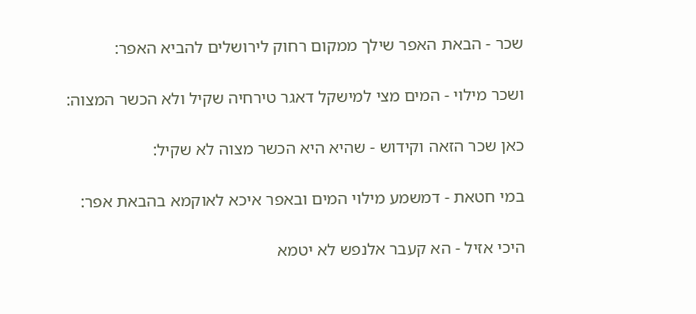שכר - הבאת האפר שילך ממקום רחוק לירושלים להביא האפר:

ושכר מילוי - המים מצי למישקל דאגר טירחיה שקיל ולא הכשר המצוה:

כאן שכר הזאה וקידוש - שהיא היא הכשר מצוה לא שקיל:

במי חטאת - דמשמע מילוי המים ובאפר איכא לאוקמא בהבאת אפר:

היכי אזיל - הא קעבר אלנפש לא יטמא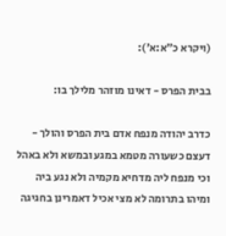(ויקרא כ״א:א׳):

בבית הפרס - דאינו מוזהר מלילך בו:

כדרב יהודה מנפח אדם בית הפרס והולך - דעצם כשעורה מטמא במגע ובמשא ולא באהל וכי מנפח ליה מדחיא מקמיה ולא נגע ביה ומיהו בתרומה לא מצי אכיל דאמרינן בחגיגה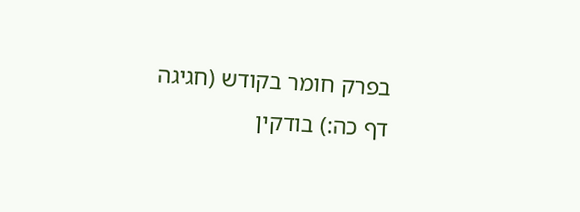בפרק חומר בקודש (חגיגה דף כה:) בודקין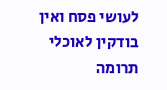לעושי פסח ואין בודקין לאוכלי תרומה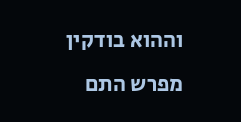וההוא בודקין מפרש התם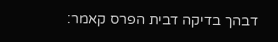דבהך בדיקה דבית הפרס קאמר: